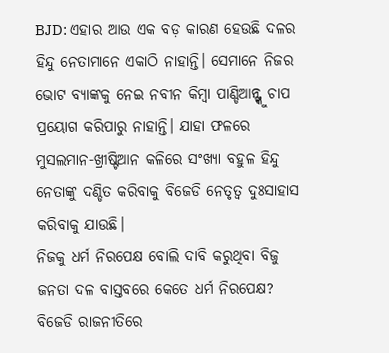BJD: ଏହାର ଆଉ ଏକ ବଡ଼ କାରଣ ହେଉଛି ଦଳର ହିନ୍ଦୁ ନେତାମାନେ ଏକାଠି ନାହାନ୍ତି। ସେମାନେ ନିଜର ଭୋଟ ବ୍ୟାଙ୍କକୁ ନେଇ ନବୀନ କିମ୍ବା ପାଣ୍ଡିଆନ୍ଙ୍କୁ ଚାପ ପ୍ରୟୋଗ କରିପାରୁ ନାହାନ୍ତି। ଯାହା ଫଳରେ ମୁସଲମାନ-ଖ୍ରୀଷ୍ଟିଆନ କଳିରେ ସଂଖ୍ୟା ବହୁଳ ହିନ୍ଦୁ ନେତାଙ୍କୁ ଦଣ୍ଡିତ କରିବାକୁ ବିଜେଡି ନେତୃତ୍ୱ ଦୁଃସାହାସ କରିବାକୁ ଯାଉଛି।
ନିଜକୁ ଧର୍ମ ନିରପେକ୍ଷ ବୋଲି ଦାବି କରୁଥିବା ବିଜୁ ଜନତା ଦଳ ବାସ୍ତବରେ କେତେ ଧର୍ମ ନିରପେକ୍ଷ? ବିଜେଡି ରାଜନୀତିରେ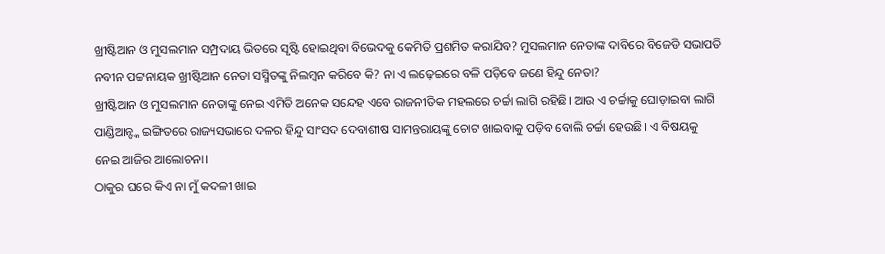ଖ୍ରୀଷ୍ଟିଆନ ଓ ମୁସଲମାନ ସମ୍ପ୍ରଦାୟ ଭିତରେ ସୃଷ୍ଟି ହୋଇଥିବା ବିଭେଦକୁ କେମିତି ପ୍ରଶମିତ କରାଯିବ? ମୁସଲମାନ ନେତାଙ୍କ ଦାବିରେ ବିଜେଡି ସଭାପତି ନବୀନ ପଟ୍ଟନାୟକ ଖ୍ରୀଷ୍ଟିଆନ ନେତା ସସ୍ମିତଙ୍କୁ ନିଲମ୍ବନ କରିବେ କି? ନା ଏ ଲଢ଼େଇରେ ବଳି ପଡ଼ିବେ ଜଣେ ହିନ୍ଦୁ ନେତା?
ଖ୍ରୀଷ୍ଟିଆନ ଓ ମୁସଲମାନ ନେତାଙ୍କୁ ନେଇ ଏମିତି ଅନେକ ସନ୍ଦେହ ଏବେ ରାଜନୀତିକ ମହଲରେ ଚର୍ଚ୍ଚା ଲାଗି ରହିଛି। ଆଉ ଏ ଚର୍ଚ୍ଚାକୁ ଘୋଡ଼ାଇବା ଲାଗି ପାଣ୍ଡିଆନ୍ଙ୍କ ଇଙ୍ଗିତରେ ରାଜ୍ୟସଭାରେ ଦଳର ହିନ୍ଦୁ ସାଂସଦ ଦେବାଶୀଷ ସାମନ୍ତରାୟଙ୍କୁ ଚୋଟ ଖାଇବାକୁ ପଡ଼ିବ ବୋଲି ଚର୍ଚ୍ଚା ହେଉଛି। ଏ ବିଷୟକୁ ନେଇ ଆଜିର ଆଲୋଚନା।
ଠାକୁର ଘରେ କିଏ ନା ମୁଁ କଦଳୀ ଖାଇ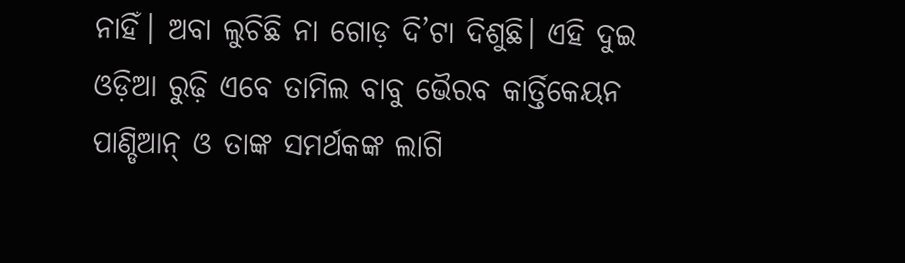ନାହିଁ। ଅବା ଲୁଚିଛି ନା ଗୋଡ଼ ଦି’ଟା ଦିଶୁଛି। ଏହି ଦୁଇ ଓଡ଼ିଆ ରୁଢ଼ି ଏବେ ତାମିଲ ବାବୁ ଭୈରବ କାର୍ତ୍ତିକେୟନ ପାଣ୍ଡିଆନ୍ ଓ ତାଙ୍କ ସମର୍ଥକଙ୍କ ଲାଗି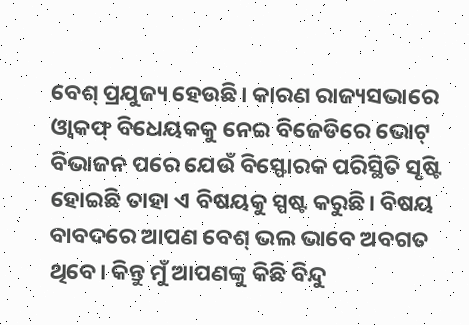ବେଶ୍ ପ୍ରଯୁଜ୍ୟ ହେଉଛି। କାରଣ ରାଜ୍ୟସଭାରେ ଓ୍ୱାକଫ୍ ବିଧେୟକକୁ ନେଇ ବିଜେଡିରେ ଭୋଟ୍ ବିଭାଜନ ପରେ ଯେଉଁ ବିସ୍ଫୋରକ ପରିସ୍ଥିତି ସୃଷ୍ଟି ହୋଇଛି ତାହା ଏ ବିଷୟକୁ ସ୍ପଷ୍ଟ କରୁଛି। ବିଷୟ ବାବଦରେ ଆପଣ ବେଶ୍ ଭଲ ଭାବେ ଅବଗତ ଥିବେ। କିନ୍ତୁ ମୁଁ ଆପଣଙ୍କୁ କିଛି ବିନ୍ଦୁ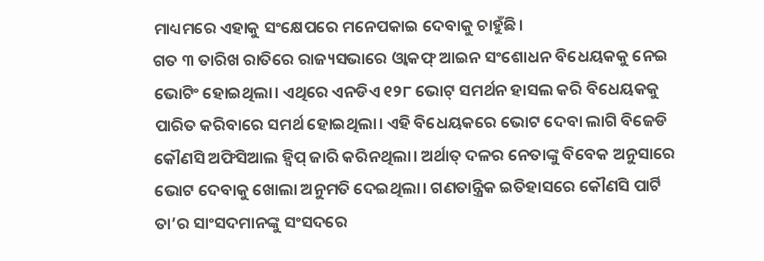ମାଧ୍ୟମରେ ଏହାକୁ ସଂକ୍ଷେପରେ ମନେପକାଇ ଦେବାକୁ ଚାହୁଁଛି।
ଗତ ୩ ତାରିଖ ରାତିରେ ରାଜ୍ୟସଭାରେ ଓ୍ୱାକଫ୍ ଆଇନ ସଂଶୋଧନ ବିଧେୟକକୁ ନେଇ ଭୋଟିଂ ହୋଇଥିଲା। ଏଥିରେ ଏନଡିଏ ୧୨୮ ଭୋଟ୍ ସମର୍ଥନ ହାସଲ କରି ବିଧେୟକକୁ ପାରିତ କରିବାରେ ସମର୍ଥ ହୋଇଥିଲା। ଏହି ବିଧେୟକରେ ଭୋଟ ଦେବା ଲାଗି ବିଜେଡି କୌଣସି ଅଫିସିଆଲ ହ୍ୱିପ୍ ଜାରି କରିନଥିଲା। ଅର୍ଥାତ୍ ଦଳର ନେତାଙ୍କୁ ବିବେକ ଅନୁସାରେ ଭୋଟ ଦେବାକୁ ଖୋଲା ଅନୁମତି ଦେଇଥିଲା। ଗଣତାନ୍ତ୍ରିକ ଇତିହାସରେ କୌଣସି ପାର୍ଟି ତା’ର ସାଂସଦମାନଙ୍କୁ ସଂସଦରେ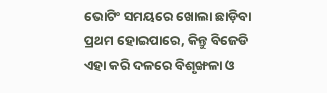ଭୋଟିଂ ସମୟରେ ଖୋଲା ଛାଡ଼ିବା ପ୍ରଥମ ହୋଇପାରେ, କିନ୍ତୁ ବିଜେଡି ଏହା କରି ଦଳରେ ବିଶୃଙ୍ଖଳା ଓ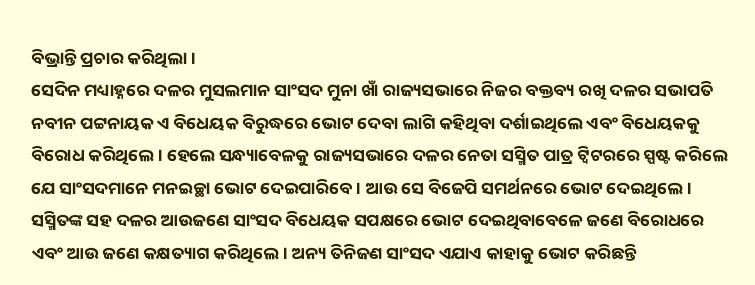ବିଭ୍ରାନ୍ତି ପ୍ରଚାର କରିଥିଲା।
ସେଦିନ ମଧ୍ୟାହ୍ନରେ ଦଳର ମୁସଲମାନ ସାଂସଦ ମୁନା ଖାଁ ରାଜ୍ୟସଭାରେ ନିଜର ବକ୍ତବ୍ୟ ରଖି ଦଳର ସଭାପତି ନବୀନ ପଟ୍ଟନାୟକ ଏ ବିଧେୟକ ବିରୁଦ୍ଧରେ ଭୋଟ ଦେବା ଲାଗି କହିଥିବା ଦର୍ଶାଇଥିଲେ ଏବଂ ବିଧେୟକକୁ ବିରୋଧ କରିଥିଲେ। ହେଲେ ସନ୍ଧ୍ୟାବେଳକୁ ରାଜ୍ୟସଭାରେ ଦଳର ନେତା ସସ୍ମିତ ପାତ୍ର ଟ୍ୱିଟରରେ ସ୍ପଷ୍ଟ କରିଲେ ଯେ ସାଂସଦମାନେ ମନଇଚ୍ଛା ଭୋଟ ଦେଇପାରିବେ। ଆଉ ସେ ବିଜେପି ସମର୍ଥନରେ ଭୋଟ ଦେଇଥିଲେ।
ସସ୍ମିତଙ୍କ ସହ ଦଳର ଆଉଜଣେ ସାଂସଦ ବିଧେୟକ ସପକ୍ଷରେ ଭୋଟ ଦେଇଥିବାବେଳେ ଜଣେ ବିରୋଧରେ ଏବଂ ଆଉ ଜଣେ କକ୍ଷତ୍ୟାଗ କରିଥିଲେ। ଅନ୍ୟ ତିନିଜଣ ସାଂସଦ ଏଯାଏ କାହାକୁ ଭୋଟ କରିଛନ୍ତି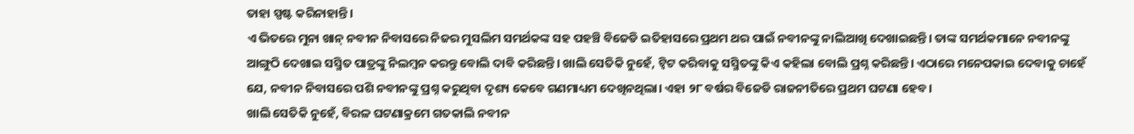ତାହା ସ୍ପଷ୍ଟ କରିନାହାନ୍ତି।
ଏ ଭିତରେ ମୁନା ଖାନ୍ ନବୀନ ନିବାସରେ ନିଜର ମୁସଲିମ ସମର୍ଥକଙ୍କ ସହ ପହଞ୍ଚି ବିଜେଡି ଇତିହାସରେ ପ୍ରଥମ ଥର ପାଇଁ ନବୀନଙ୍କୁ ନାଲିଆଖି ଦେଖାଇଛନ୍ତି। ତାଙ୍କ ସମର୍ଥକମାନେ ନବୀନଙ୍କୁ ଆଙ୍ଗୁଠି ଦେଖାଇ ସସ୍ମିତ ପାତ୍ରଙ୍କୁ ନିଲମ୍ବନ କରନ୍ତୁ ବୋଲି ଦାବି କରିଛନ୍ତି। ଖାଲି ସେତିକି ନୁହେଁ, ଟ୍ୱିଟ କରିବାକୁ ସସ୍ମିତଙ୍କୁ କିଏ କହିଲା ବୋଲି ପ୍ରଶ୍ନ କରିଛନ୍ତି। ଏଠାରେ ମନେପକାଇ ଦେବାକୁ ଚାହେଁ ଯେ, ନବୀନ ନିବାସରେ ପଶି ନବୀନଙ୍କୁ ପ୍ରଶ୍ନ କରୁଥିବା ଦୃଶ୍ୟ କେବେ ଗଣମାଧ୍ୟମ ଦେଖିନଥିଲା। ଏହା ୨୮ ବର୍ଷର ବିଜେଡି ରାଜନୀତିରେ ପ୍ରଥମ ଘଟଣା ହେବ।
ଖାଲି ସେତିକି ନୁହେଁ, ବିରଳ ଘଟଣାକ୍ରମେ ଗତକାଲି ନବୀନ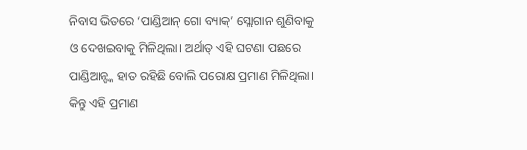ନିବାସ ଭିତରେ ‘ପାଣ୍ଡିଆନ୍ ଗୋ ବ୍ୟାକ୍’ ସ୍ଲୋଗାନ ଶୁଣିବାକୁ ଓ ଦେଖଇବାକୁ ମିଳିଥିଲା। ଅର୍ଥାତ୍ ଏହି ଘଟଣା ପଛରେ ପାଣ୍ଡିଆନ୍ଙ୍କ ହାତ ରହିଛି ବୋଲି ପରୋକ୍ଷ ପ୍ରମାଣ ମିଳିଥିଲା।
କିନ୍ତୁ ଏହି ପ୍ରମାଣ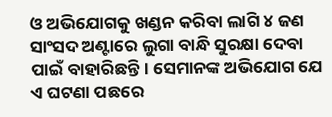ଓ ଅଭିଯୋଗକୁ ଖଣ୍ଡନ କରିବା ଲାଗି ୪ ଜଣ ସାଂସଦ ଅଣ୍ଟାରେ ଲୁଗା ବାନ୍ଧି ସୁରକ୍ଷା ଦେବା ପାଇଁ ବାହାରିଛନ୍ତି। ସେମାନଙ୍କ ଅଭିଯୋଗ ଯେ ଏ ଘଟଣା ପଛରେ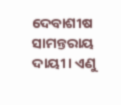ଦେବାଶୀଷ ସାମନ୍ତରାୟ ଦାୟୀ। ଏଣୁ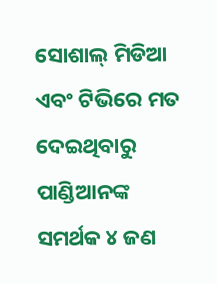ସୋଶାଲ୍ ମିଡିଆ ଏବଂ ଟିଭିରେ ମତ ଦେଇଥିବାରୁ ପାଣ୍ଡିଆନଙ୍କ ସମର୍ଥକ ୪ ଜଣ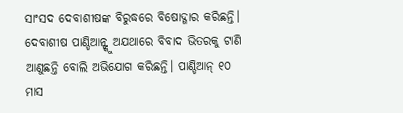ସାଂସଦ ଦେବାଶୀଷଙ୍କ ବିରୁଦ୍ଧରେ ବିଷୋଦ୍ଗାର କରିଛନ୍ତି। ଦେବାଶୀଷ ପାଣ୍ଡିଆନ୍ଙ୍କୁ ଅଯଥାରେ ବିବାଦ ଭିତରକୁ ଟାଣି ଆଣୁଛନ୍ତି ବୋଲି ଅଭିଯୋଗ କରିଛନ୍ତି। ପାଣ୍ଡିଆନ୍ ୧୦ ମାସ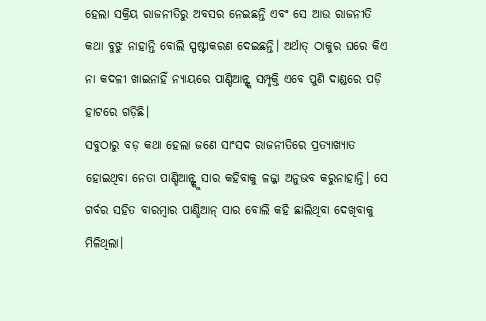ହେଲା ସକ୍ରିୟ ରାଜନୀତିରୁ ଅବସର ନେଇଛନ୍ତି ଏବଂ ସେ ଆଉ ରାଜନୀତି କଥା ବୁଝୁ ନାହାନ୍ତି ବୋଲି ସ୍ପଷ୍ଟୀକରଣ ଦେଇଛନ୍ତି। ଅର୍ଥାତ୍ ଠାକୁର ଘରେ କିଏ ନା କଦଳୀ ଖାଇନାହିଁ ନ୍ୟାୟରେ ପାଣ୍ଡିଆନ୍ଙ୍କ ସମ୍ପୃକ୍ତି ଏବେ ପୁଣି ଦାଣ୍ଡରେ ପଡ଼ି ହାଟରେ ଗଡ଼ିଛି।
ସବୁଠାରୁ ବଡ଼ କଥା ହେଲା ଜଣେ ସାଂସଦ ରାଜନୀତିରେ ପ୍ରତ୍ୟାଖ୍ୟାତ ହୋଇଥିବା ନେତା ପାଣ୍ଡିଆନ୍ଙ୍କୁ ସାର କହିବାକୁ ଳଜ୍ଜା ଅନୁଭବ କରୁନାହାନ୍ତି। ସେ ଗର୍ବର ସହିତ ବାରମ୍ବାର ପାଣ୍ଡିଆନ୍ ସାର ବୋଲି କହି ଛାଲିଥିବା ଦେଖିବାକୁ ମିଳିଥିଲା।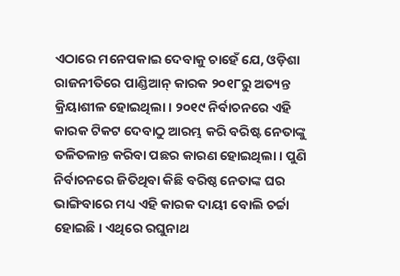ଏଠାରେ ମନେପକାଇ ଦେବାକୁ ଚାହେଁ ଯେ, ଓଡ଼ିଶା ରାଜନୀତିରେ ପାଣ୍ଡିଆନ୍ କାରକ ୨୦୧୮ରୁ ଅତ୍ୟନ୍ତ କ୍ରିୟାଶୀଳ ହୋଇଥିଲା। ୨୦୧୯ ନିର୍ବାଚନରେ ଏହି କାରକ ଟିକଟ ଦେବାଠୁ ଆରମ୍ଭ କରି ବରିଷ୍ଟ ନେତାଙ୍କୁ ତଳିତଳାନ୍ତ କରିବା ପଛର କାରଣ ହୋଇଥିଲା। ପୁଣି ନିର୍ବାଚନରେ ଜିତିଥିବା କିଛି ବରିଷ୍ଠ ନେତାଙ୍କ ଘର ଭାଙ୍ଗିବାରେ ମଧ୍ୟ ଏହି କାରକ ଦାୟୀ ବୋଲି ଚର୍ଚ୍ଚା ହୋଇଛି। ଏଥିରେ ରଘୁନାଥ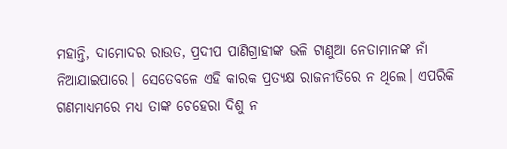ମହାନ୍ତି, ଦାମୋଦର ରାଉତ, ପ୍ରଦୀପ ପାଣିଗ୍ରାହୀଙ୍କ ଭଳି ଟାଣୁଆ ନେତାମାନଙ୍କ ନାଁ ନିଆଯାଇପାରେ। ସେତେବଳେ ଏହି କାରକ ପ୍ରତ୍ୟକ୍ଷ ରାଜନୀତିରେ ନ ଥିଲେ। ଏପରିକି ଗଣମାଧ୍ୟମରେ ମଧ୍ୟ ତାଙ୍କ ଚେହେରା ଦିଶୁ ନ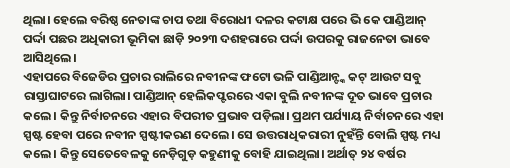ଥିଲା। ହେଲେ ବରିଷ୍ଠ ନେତାଙ୍କ ଚାପ ତଥା ବିରୋଧୀ ଦଳର କଟାକ୍ଷ ପରେ ଭି କେ ପାଣ୍ଡିଆନ୍ ପର୍ଦ୍ଦା ପଛର ଅଧିକାରୀ ଭୂମିକା ଛାଡ଼ି ୨୦୨୩ ଦଶହରାରେ ପର୍ଦ୍ଦା ଉପରକୁ ରାଜନେତା ଭାବେ ଆସିଥିଲେ।
ଏହାପରେ ବିଜେଡିର ପ୍ରଚାର ରାଲିରେ ନବୀନଙ୍କ ଫଟୋ ଭଳି ପାଣ୍ଡିଆନ୍ଙ୍କ କଟ୍ ଆଉଟ ସବୁ ରାସ୍ତାଘାଟରେ ଲାଗିଲା। ପାଣ୍ଡିଆନ୍ ହେଲିକପ୍ଟରରେ ଏକା ବୁଲି ନବୀନଙ୍କ ଦୂତ ଭାବେ ପ୍ରଚାର କଲେ। କିନ୍ତୁ ନିର୍ବାଚନରେ ଏହାର ବିପରୀତ ପ୍ରଭାବ ପଡ଼ିଲା। ପ୍ରଥମ ପର୍ଯ୍ୟାୟ ନିର୍ବାଚନରେ ଏହା ସ୍ପଷ୍ଟ ହେବା ପରେ ନବୀନ ସ୍ପଷ୍ଟୀକରଣ ଦେଲେ। ସେ ଉତ୍ତରାଧିକରାରୀ ନୁହଁନ୍ତି ବୋଲି ସ୍ପଷ୍ଟ ମଧ୍ୟ କଲେ। କିନ୍ତୁ ସେତେବେଳକୁ ନେଡ଼ିଗୁଡ଼ କହୁଣୀକୁ ବୋହି ଯାଇଥିଲା। ଅର୍ଥାତ୍ ୨୪ ବର୍ଷର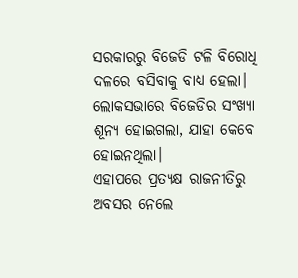ସରକାରରୁ ବିଜେଡି ଟଳି ବିରୋଧି ଦଳରେ ବସିବାକୁ ବାଧ୍ୟ ହେଲା। ଲୋକସଭାରେ ବିଜେଡିର ସଂଖ୍ୟା ଶୂନ୍ୟ ହୋଇଗଲା, ଯାହା କେବେ ହୋଇନଥିଲା।
ଏହାପରେ ପ୍ରତ୍ୟକ୍ଷ ରାଜନୀତିରୁ ଅବସର ନେଲେ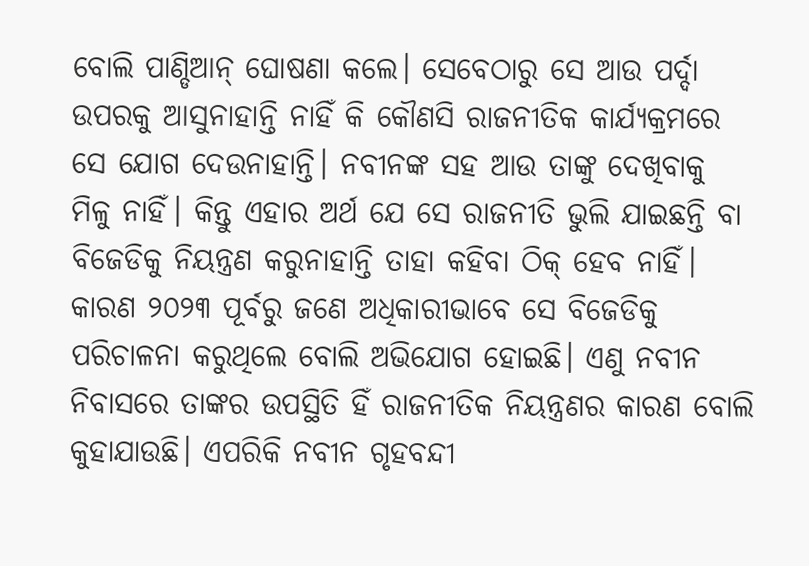ବୋଲି ପାଣ୍ଡିଆନ୍ ଘୋଷଣା କଲେ। ସେବେଠାରୁ ସେ ଆଉ ପର୍ଦ୍ଦା ଉପରକୁ ଆସୁନାହାନ୍ତି ନାହିଁ କି କୌଣସି ରାଜନୀତିକ କାର୍ଯ୍ୟକ୍ରମରେ ସେ ଯୋଗ ଦେଉନାହାନ୍ତି। ନବୀନଙ୍କ ସହ ଆଉ ତାଙ୍କୁ ଦେଖିବାକୁ ମିଳୁ ନାହିଁ। କିନ୍ତୁ ଏହାର ଅର୍ଥ ଯେ ସେ ରାଜନୀତି ଭୁଲି ଯାଇଛନ୍ତି ବା ବିଜେଡିକୁ ନିୟନ୍ତ୍ରଣ କରୁନାହାନ୍ତି ତାହା କହିବା ଠିକ୍ ହେବ ନାହିଁ। କାରଣ ୨୦୨୩ ପୂର୍ବରୁ ଜଣେ ଅଧିକାରୀଭାବେ ସେ ବିଜେଡିକୁ ପରିଚାଳନା କରୁଥିଲେ ବୋଲି ଅଭିଯୋଗ ହୋଇଛି। ଏଣୁ ନବୀନ ନିବାସରେ ତାଙ୍କର ଉପସ୍ଥିତି ହିଁ ରାଜନୀତିକ ନିୟନ୍ତ୍ରଣର କାରଣ ବୋଲି କୁହାଯାଉଛି। ଏପରିକି ନବୀନ ଗୃହବନ୍ଦୀ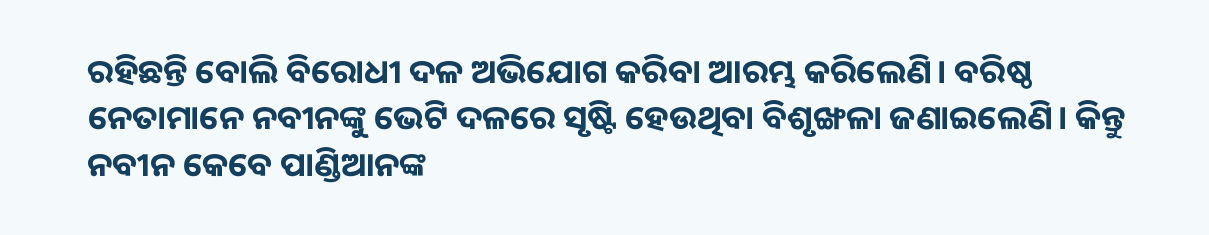ରହିଛନ୍ତି ବୋଲି ବିରୋଧୀ ଦଳ ଅଭିଯୋଗ କରିବା ଆରମ୍ଭ କରିଲେଣି। ବରିଷ୍ଠ ନେତାମାନେ ନବୀନଙ୍କୁ ଭେଟି ଦଳରେ ସୃଷ୍ଟି ହେଉଥିବା ବିଶୃଙ୍ଖଳା ଜଣାଇଲେଣି। କିନ୍ତୁ ନବୀନ କେବେ ପାଣ୍ଡିଆନଙ୍କ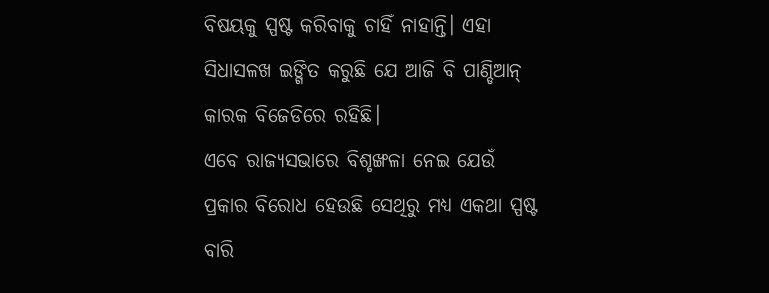ବିଷୟକୁ ସ୍ପଷ୍ଟ କରିବାକୁ ଚାହିଁ ନାହାନ୍ତି। ଏହା ସିଧାସଳଖ ଇଙ୍ଗିତ କରୁଛି ଯେ ଆଜି ବି ପାଣ୍ଡିଆନ୍ କାରକ ବିଜେଡିରେ ରହିଛି।
ଏବେ ରାଜ୍ୟସଭାରେ ବିଶୃଙ୍ଖଳା ନେଇ ଯେଉଁ ପ୍ରକାର ବିରୋଧ ହେଉଛି ସେଥିରୁ ମଧ୍ୟ ଏକଥା ସ୍ପଷ୍ଟ ବାରି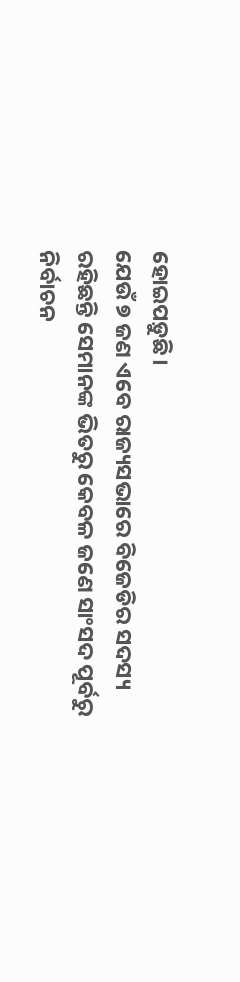ହୋଇପଡ଼ୁଛି।
ଯେଉଁ ୭ ଜଣ ଏବେ ରାଜ୍ୟସଭାରେ ବିଜେଡିର ସଦସ୍ୟ ରହିଛନ୍ତି ସେମାନଙ୍କ ଭିତରୁ କେବଳ ଜଣେ ସାଂସଦ ପୂର୍ବରୁ ନିର୍ବାଚନ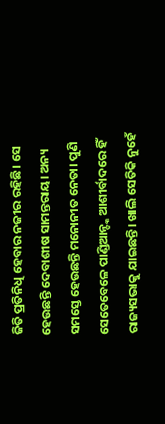ଜିତି ପ୍ରତିନିଧି ହେବାର ନଜୀର ରହିଛି। ସେ ହେଉଛନ୍ତି ଦେବାଶୀଷ ସାମନ୍ତରାୟ। ଅନ୍ୟ ସମସ୍ତେ ହେଉଛନ୍ତି ମନୋନୀତ ନେତା। ପୁଣି ସେତେବେଳେ ପାଣ୍ଡିଆନ୍ଙ୍କ ଆଶୀର୍ବାଦରେ ହିଁ ରାଜ୍ୟସଭାକୁ ଯାଇଛନ୍ତି। ଖାଲି ସେତିକି ନୁହେଁ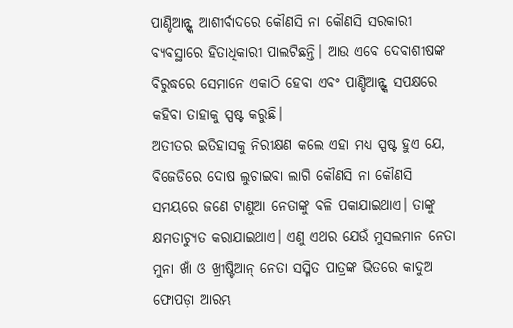ପାଣ୍ଡିଆନ୍ଙ୍କ ଆଶୀର୍ବାଦରେ କୌଣସି ନା କୌଣସି ସରକାରୀ ବ୍ୟବସ୍ଥାରେ ହିତାଧିକାରୀ ପାଲଟିଛନ୍ତି। ଆଉ ଏବେ ଦେବାଶୀଷଙ୍କ ବିରୁଦ୍ଧରେ ସେମାନେ ଏକାଠି ହେବା ଏବଂ ପାଣ୍ଡିଆନ୍ଙ୍କ ସପକ୍ଷରେ କହିବା ତାହାକୁ ସ୍ପଷ୍ଟ କରୁଛି।
ଅତୀତର ଇତିହାସକୁ ନିରୀକ୍ଷଣ କଲେ ଏହା ମଧ୍ୟ ସ୍ପଷ୍ଟ ହୁଏ ଯେ, ବିଜେଡିରେ ଦୋଷ ଲୁଚାଇବା ଲାଗି କୌଣସି ନା କୌଣସି ସମୟରେ ଜଣେ ଟାଣୁଆ ନେତାଙ୍କୁ ବଳି ପକାଯାଇଥାଏ। ତାଙ୍କୁ କ୍ଷମତାଚ୍ୟୁତ କରାଯାଇଥାଏ। ଏଣୁ ଏଥର ଯେଉଁ ମୁସଲମାନ ନେତା ମୁନା ଖାଁ ଓ ଖ୍ରୀଷ୍ଟିଆନ୍ ନେତା ସସ୍ମିତ ପାତ୍ରଙ୍କ ଭିତରେ କାଦୁଅ ଫୋପଡ଼ା ଆରମ୍ଭ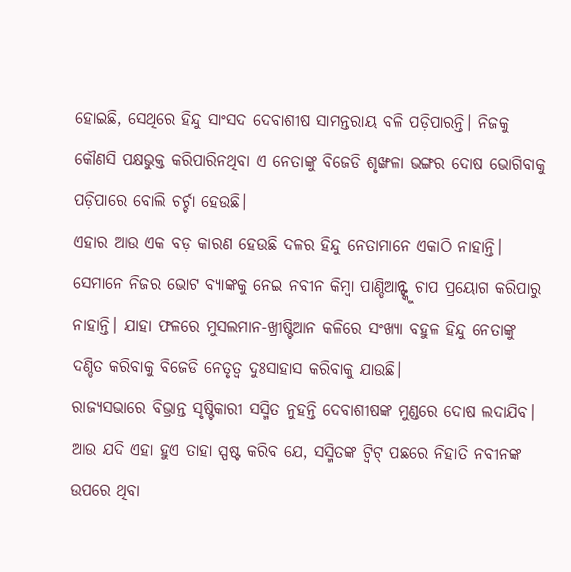ହୋଇଛି, ସେଥିରେ ହିନ୍ଦୁ ସାଂସଦ ଦେବାଶୀଷ ସାମନ୍ତରାୟ ବଳି ପଡ଼ିପାରନ୍ତି। ନିଜକୁ କୌଣସି ପକ୍ଷଭୁକ୍ତ କରିପାରିନଥିବା ଏ ନେତାଙ୍କୁ ବିଜେଡି ଶୃଙ୍ଖଳା ଭଙ୍ଗର ଦୋଷ ଭୋଗିବାକୁ ପଡ଼ିପାରେ ବୋଲି ଚର୍ଚ୍ଚା ହେଉଛି।
ଏହାର ଆଉ ଏକ ବଡ଼ କାରଣ ହେଉଛି ଦଳର ହିନ୍ଦୁ ନେତାମାନେ ଏକାଠି ନାହାନ୍ତି। ସେମାନେ ନିଜର ଭୋଟ ବ୍ୟାଙ୍କକୁ ନେଇ ନବୀନ କିମ୍ବା ପାଣ୍ଡିଆନ୍ଙ୍କୁ ଚାପ ପ୍ରୟୋଗ କରିପାରୁ ନାହାନ୍ତି। ଯାହା ଫଳରେ ମୁସଲମାନ-ଖ୍ରୀଷ୍ଟିଆନ କଳିରେ ସଂଖ୍ୟା ବହୁଳ ହିନ୍ଦୁ ନେତାଙ୍କୁ ଦଣ୍ଡିତ କରିବାକୁ ବିଜେଡି ନେତୃତ୍ୱ ଦୁଃସାହାସ କରିବାକୁ ଯାଉଛି।
ରାଜ୍ୟସଭାରେ ବିଭ୍ରାନ୍ତ ସୃଷ୍ଟିକାରୀ ସସ୍ମିତ ନୁହନ୍ତି ଦେବାଶୀଷଙ୍କ ମୁଣ୍ଡରେ ଦୋଷ ଲଦାଯିବ। ଆଉ ଯଦି ଏହା ହୁଏ ତାହା ସ୍ପଷ୍ଟ କରିବ ଯେ, ସସ୍ମିତଙ୍କ ଟ୍ୱିଟ୍ ପଛରେ ନିହାତି ନବୀନଙ୍କ ଉପରେ ଥିବା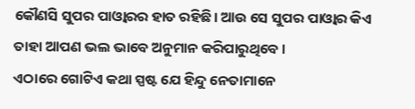କୌଣସି ସୁପର ପାଓ୍ୱାରର ହାତ ରହିଛି। ଆଉ ସେ ସୁପର ପାଓ୍ୱାର କିଏ ତାହା ଆପଣ ଭଲ ଭାବେ ଅନୁମାନ କରିପାରୁଥିବେ।
ଏଠାରେ ଗୋଟିଏ କଥା ସ୍ପଷ୍ଟ ଯେ ହିନ୍ଦୁ ନେତାମାନେ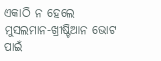ଏକାଠି ନ ହେଲେ ମୁସଲମାନ-ଖ୍ରୀଷ୍ଟିଆନ ଭୋଟ ପାଇଁ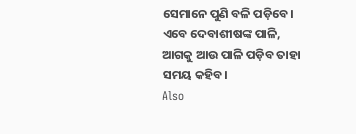ସେମାନେ ପୁଣି ବଳି ପଡ଼ିବେ। ଏବେ ଦେବାଶୀଷଙ୍କ ପାଳି, ଆଗକୁ ଆଉ ପାଳି ପଡ଼ିବ ତାହା ସମୟ କହିବ।
Also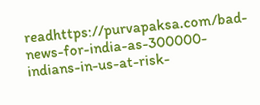readhttps://purvapaksa.com/bad-news-for-india-as-300000-indians-in-us-at-risk-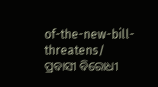of-the-new-bill-threatens/
ପ୍ରବାସୀ ବିରୋଧୀ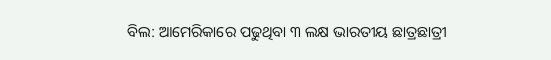ବିଲ: ଆମେରିକାରେ ପଢୁଥିବା ୩ ଲକ୍ଷ ଭାରତୀୟ ଛାତ୍ରଛାତ୍ରୀ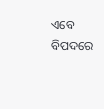ଏବେ ବିପଦରେ